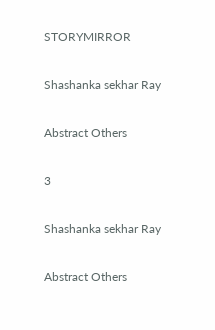STORYMIRROR

Shashanka sekhar Ray

Abstract Others

3

Shashanka sekhar Ray

Abstract Others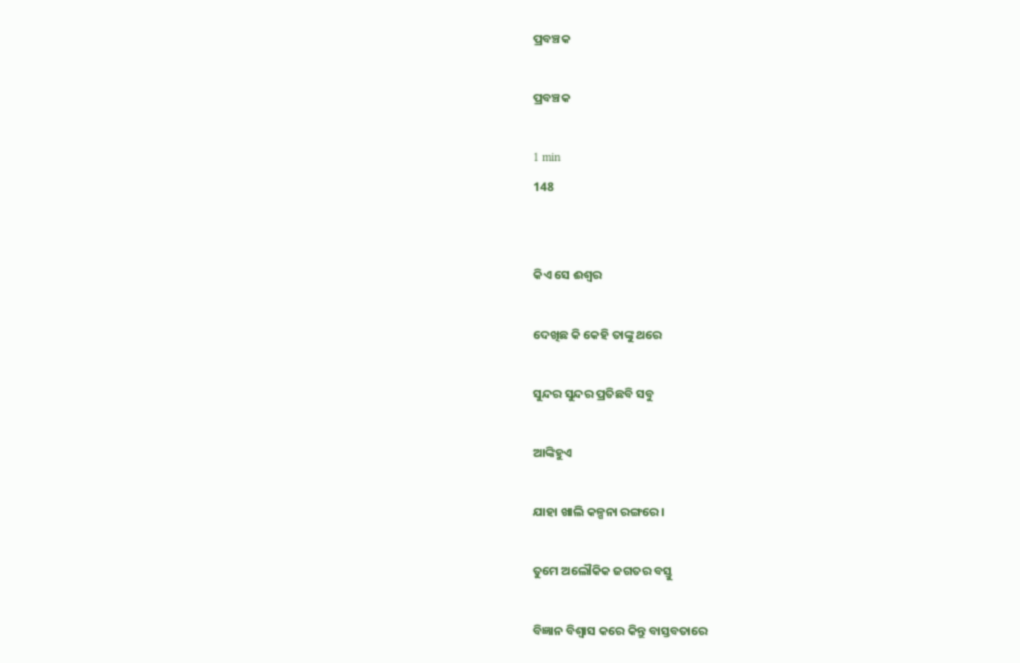ପ୍ରବଞ୍ଚକ

ପ୍ରବଞ୍ଚକ

1 min
148


କିଏ ସେ ଈଶ୍ଵର

ଦେଖିଛ କି କେହି ତାଙ୍କୁ ଥରେ

ସୁନ୍ଦର ସୁନ୍ଦର ପ୍ରତିଛବି ସବୁ

ଆଙ୍କିହୁଏ

ଯାହା ଖାଲି କଳ୍ପନା ରଙ୍ଗରେ ।

ତୁମେ ଅଲୌକିକ ଜଗତର ବସ୍ତୁ

ବିଜ୍ଞାନ ବିଶ୍ଵାସ କରେ କିନ୍ତୁ ବାସ୍ତବତାରେ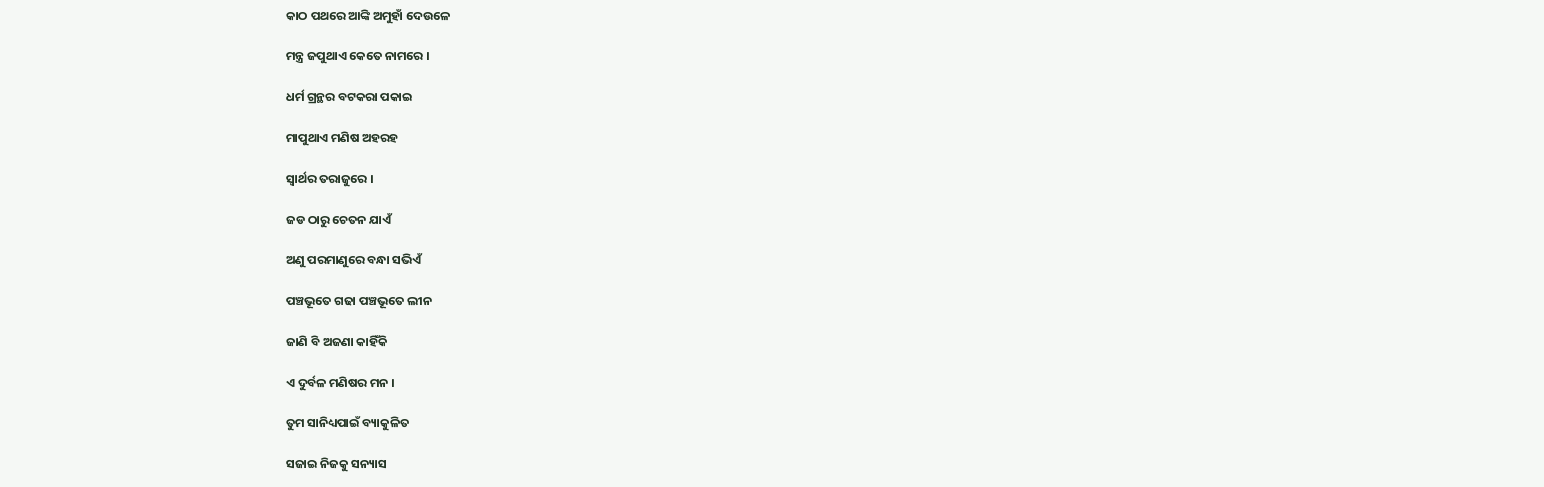କାଠ ପଥରେ ଆଙ୍କି ଅମୁହାଁ ଦେଉଳେ

ମନ୍ତ୍ର ଜପୁଥାଏ କେତେ ନାମରେ ।

ଧର୍ମ ଗ୍ରନ୍ଥର ବଟକରା ପକାଇ

ମାପୁଥାଏ ମଣିଷ ଅହରହ

ସ୍ଵାର୍ଥର ତରାଜୁରେ ।

ଜଡ ଠାରୁ ଚେତନ ଯାଏଁ

ଅଣୁ ପରମାଣୁରେ ବନ୍ଧା ସଭିଏଁ

ପଞ୍ଚଭୂତେ ଗଢା ପଞ୍ଚଭୂତେ ଲୀନ

ଜାଣି ବି ଅଜଣା କାହିଁକି

ଏ ଦୁର୍ବଳ ମଣିଷର ମନ ।

ତୁମ ସାନିଧ୍ୟପାଇଁ ବ୍ୟାକୁଳିତ

ସଜାଇ ନିଜକୁ ସନ୍ୟାସ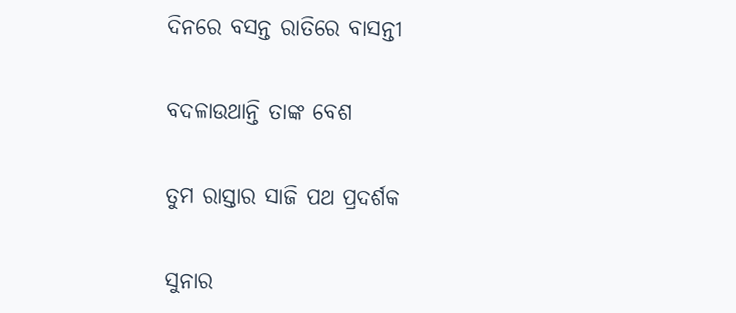ଦିନରେ ବସନ୍ତ ରାତିରେ ବାସନ୍ତୀ

ବଦଳାଉଥାନ୍ତି ତାଙ୍କ ବେଶ

ତୁମ ରାସ୍ତାର ସାଜି ପଥ ପ୍ରଦର୍ଶକ

ସୁନାର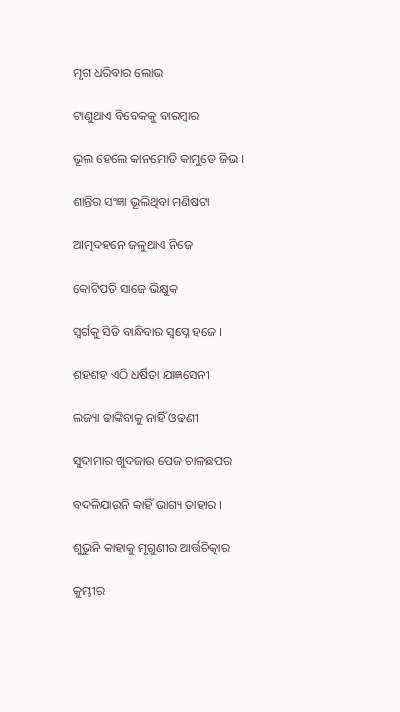ମୃଗ ଧରିବାର ଲୋଭ

ଟାଣୁଥାଏ ବିବେକକୁ ବାରମ୍ଵାର

ଭୂଲ ହେଲେ କାନମୋଡି କାମୁଡେ ଜିଭ ।

ଶାନ୍ତିର ସଂଜ୍ଞା ଭୂଲିଥିବା ମଣିଷଟା

ଆତ୍ମଦହନେ ଜଳୁଥାଏ ନିଜେ

କୋଟିପତି ସାଜେ ଭିକ୍ଷୁକ

ସ୍ଵର୍ଗକୁ ସିଡି ବାନ୍ଧିବାର ସ୍ଵପ୍ନେ ହଜେ ।

ଶହଶହ ଏଠି ଧର୍ଷିତା ଯାଜ୍ଞସେନୀ

ଲଜ୍ୟା ଢାଙ୍କିବାକୁ ନାହିଁ ଓଢଣୀ

ସୁଦାମାର ଖୁଦଜାଉ ପେଜ ଚାଳଛପର

ବଦଳିଯାଉନି କାହିଁ ଭାଗ୍ୟ ତାହାର ।

ଶୁଭୁନି କାହାକୁ ମୃଗୁଣୀର ଆର୍ତ୍ତଚିତ୍କାର

କୁମ୍ଭୀର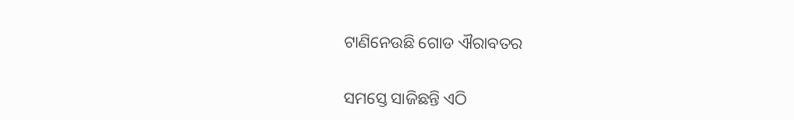ଟାଣିନେଉଛି ଗୋଡ ଐରାବତର

ସମସ୍ତେ ସାଜିଛନ୍ତି ଏଠି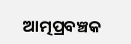ଆତ୍ମପ୍ରବଞ୍ଚକ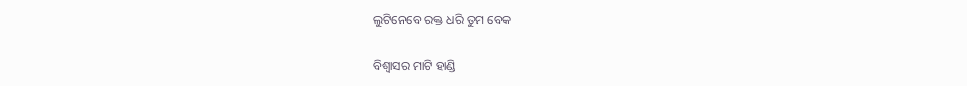ଲୁଟିନେବେ ରକ୍ତ ଧରି ତୁମ ବେକ

ବିଶ୍ଵାସର ମାଟି ହାଣ୍ଡି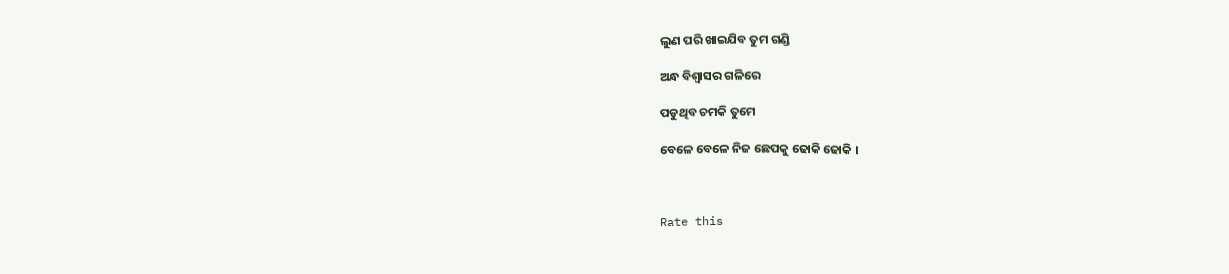ଲୁଣ ପରି ଖାଇଯିବ ତୁମ ଗଣ୍ଡି

ଅନ୍ଧ ବିଶ୍ଵାସର ଗଳିରେ

ପଡୁଥିବ ଚମକି ତୁମେ

ବେଳେ ବେଳେ ନିଜ ଛେପକୁ ଢୋକି ଢୋକି ।



Rate this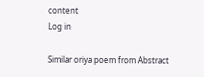content
Log in

Similar oriya poem from Abstract